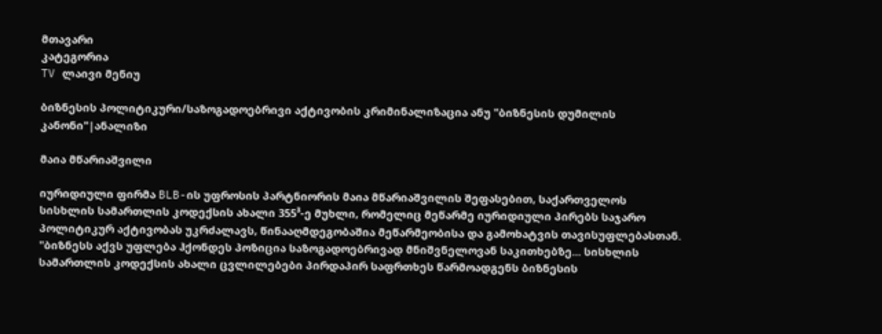მთავარი
კატეგორია
TV ლაივი მენიუ

ბიზნესის პოლიტიკური/საზოგადოებრივი აქტივობის კრიმინალიზაცია ანუ "ბიზნესის დუმილის კანონი"|ანალიზი

მაია მწარიაშვილი

იურიდიული ფირმა BLB-ის უფროსის პარტნიორის მაია მწარიაშვილის შეფასებით, საქართველოს სისხლის სამართლის კოდექსის ახალი 355³-ე მუხლი, რომელიც მეწარმე იურიდიული პირებს საჯარო პოლიტიკურ აქტივობას უკრძალავს, წინააღმდეგობაშია მეწარმეობისა და გამოხატვის თავისუფლებასთან. "ბიზნესს აქვს უფლება ჰქონდეს პოზიცია საზოგადოებრივად მნიშვნელოვან საკითხებზე... სისხლის სამართლის კოდექსის ახალი ცვლილებები პირდაპირ საფრთხეს წარმოადგენს ბიზნესის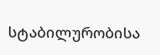სტაბილურობისა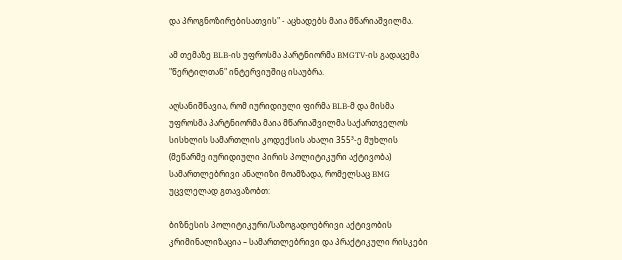და პროგნოზირებისათვის" - აცხადებს მაია მწარიაშვილმა.

ამ თემაზე BLB-ის უფროსმა პარტნიორმა BMGTV-ის გადაცემა "წერტილთან" ინტერვიუშიც ისაუბრა.

აღსანიშნავია, რომ იურიდიული ფირმა BLB-მ და მისმა უფროსმა პარტნიორმა მაია მწარიაშვილმა საქართველოს სისხლის სამართლის კოდექსის ახალი 355³-ე მუხლის (მეწარმე იურიდიული პირის პოლიტიკური აქტივობა) სამართლებრივი ანალიზი მოამზადა, რომელსაც BMG უცვლელად გთავაზობთ:

ბიზნესის პოლიტიკური/საზოგადოებრივი აქტივობის კრიმინალიზაცია – სამართლებრივი და პრაქტიკული რისკები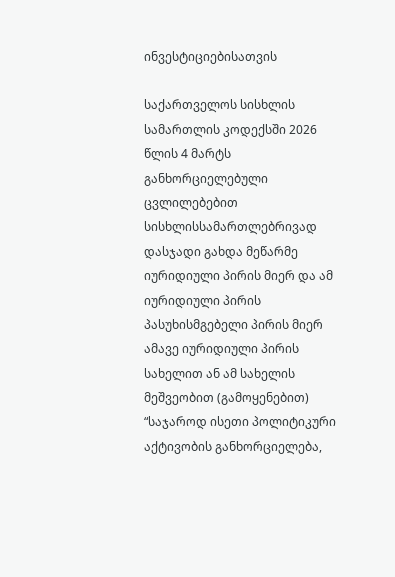ინვესტიციებისათვის

საქართველოს სისხლის სამართლის კოდექსში 2026 წლის 4 მარტს განხორციელებული ცვლილებებით სისხლისსამართლებრივად დასჯადი გახდა მეწარმე იურიდიული პირის მიერ და ამ იურიდიული პირის პასუხისმგებელი პირის მიერ ამავე იურიდიული პირის სახელით ან ამ სახელის მეშვეობით (გამოყენებით) “საჯაროდ ისეთი პოლიტიკური აქტივობის განხორციელება,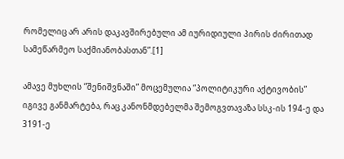რომელიც არ არის დაკავშირებული ამ იურიდიული პირის ძირითად სამეწარმეო საქმიანობასთან”.[1]

ამავე მუხლის “შენიშვნაში” მოცემულია “პოლიტიკური აქტივობის” იგივე განმარტება, რაც კანონმდებელმა შემოგვთავაზა სსკ-ის 194-ე და 3191-ე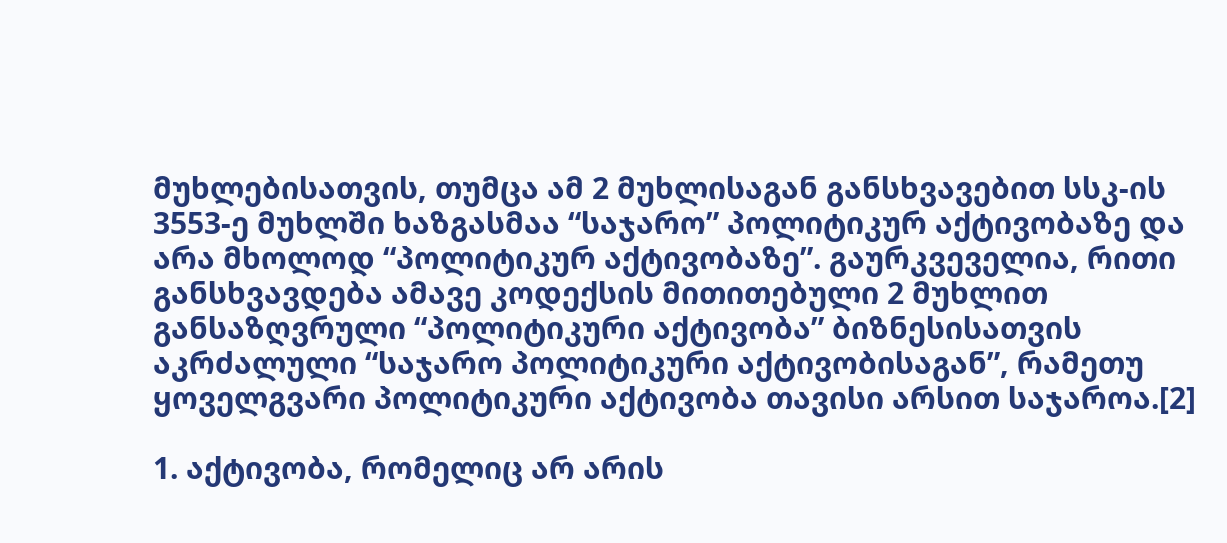მუხლებისათვის, თუმცა ამ 2 მუხლისაგან განსხვავებით სსკ-ის 3553-ე მუხლში ხაზგასმაა “საჯარო” პოლიტიკურ აქტივობაზე და არა მხოლოდ “პოლიტიკურ აქტივობაზე”. გაურკვეველია, რითი განსხვავდება ამავე კოდექსის მითითებული 2 მუხლით განსაზღვრული “პოლიტიკური აქტივობა” ბიზნესისათვის აკრძალული “საჯარო პოლიტიკური აქტივობისაგან”, რამეთუ ყოველგვარი პოლიტიკური აქტივობა თავისი არსით საჯაროა.[2]

1. აქტივობა, რომელიც არ არის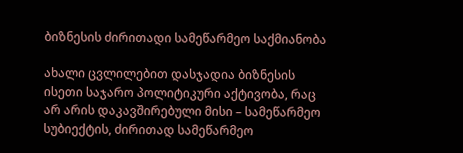ბიზნესის ძირითადი სამეწარმეო საქმიანობა

ახალი ცვლილებით დასჯადია ბიზნესის ისეთი საჯარო პოლიტიკური აქტივობა, რაც არ არის დაკავშირებული მისი – სამეწარმეო სუბიექტის, ძირითად სამეწარმეო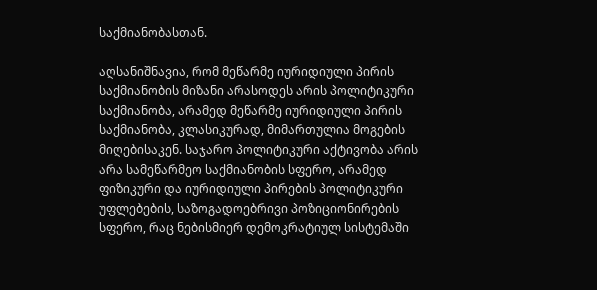საქმიანობასთან.

აღსანიშნავია, რომ მეწარმე იურიდიული პირის საქმიანობის მიზანი არასოდეს არის პოლიტიკური საქმიანობა, არამედ მეწარმე იურიდიული პირის საქმიანობა, კლასიკურად, მიმართულია მოგების მიღებისაკენ. საჯარო პოლიტიკური აქტივობა არის არა სამეწარმეო საქმიანობის სფერო, არამედ ფიზიკური და იურიდიული პირების პოლიტიკური უფლებების, საზოგადოებრივი პოზიციონირების სფერო, რაც ნებისმიერ დემოკრატიულ სისტემაში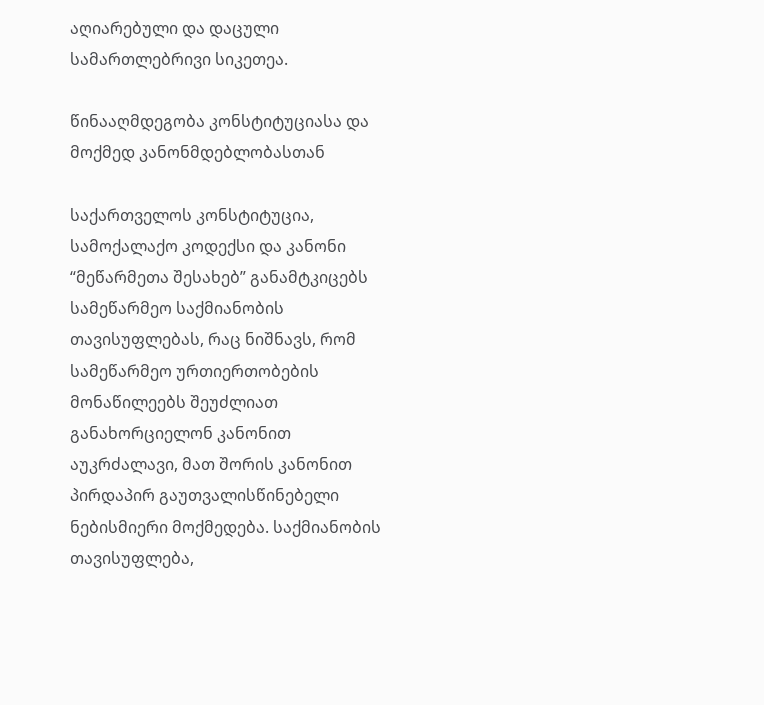აღიარებული და დაცული სამართლებრივი სიკეთეა.

წინააღმდეგობა კონსტიტუციასა და მოქმედ კანონმდებლობასთან

საქართველოს კონსტიტუცია, სამოქალაქო კოდექსი და კანონი “მეწარმეთა შესახებ” განამტკიცებს სამეწარმეო საქმიანობის თავისუფლებას, რაც ნიშნავს, რომ სამეწარმეო ურთიერთობების მონაწილეებს შეუძლიათ განახორციელონ კანონით აუკრძალავი, მათ შორის კანონით პირდაპირ გაუთვალისწინებელი ნებისმიერი მოქმედება. საქმიანობის თავისუფლება,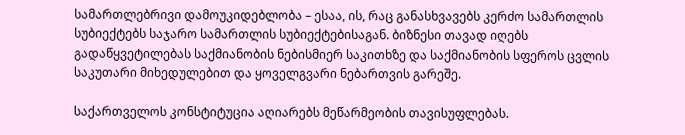სამართლებრივი დამოუკიდებლობა – ესაა, ის, რაც განასხვავებს კერძო სამართლის სუბიექტებს საჯარო სამართლის სუბიექტებისაგან. ბიზნესი თავად იღებს გადაწყვეტილებას საქმიანობის ნებისმიერ საკითხზე და საქმიანობის სფეროს ცვლის საკუთარი მიხედულებით და ყოველგვარი ნებართვის გარეშე.

საქართველოს კონსტიტუცია აღიარებს მეწარმეობის თავისუფლებას.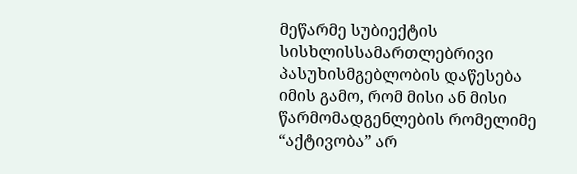მეწარმე სუბიექტის სისხლისსამართლებრივი პასუხისმგებლობის დაწესება იმის გამო, რომ მისი ან მისი წარმომადგენლების რომელიმე “აქტივობა” არ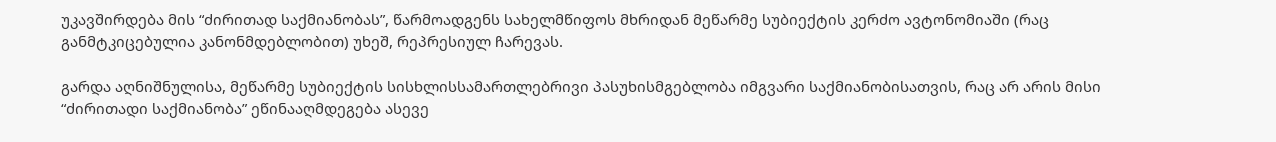უკავშირდება მის “ძირითად საქმიანობას”, წარმოადგენს სახელმწიფოს მხრიდან მეწარმე სუბიექტის კერძო ავტონომიაში (რაც განმტკიცებულია კანონმდებლობით) უხეშ, რეპრესიულ ჩარევას.

გარდა აღნიშნულისა, მეწარმე სუბიექტის სისხლისსამართლებრივი პასუხისმგებლობა იმგვარი საქმიანობისათვის, რაც არ არის მისი “ძირითადი საქმიანობა” ეწინააღმდეგება ასევე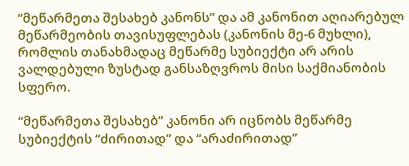“მეწარმეთა შესახებ კანონს” და ამ კანონით აღიარებულ მეწარმეობის თავისუფლებას (კანონის მე-6 მუხლი), რომლის თანახმადაც მეწარმე სუბიექტი არ არის ვალდებული ზუსტად განსაზღვროს მისი საქმიანობის სფერო.

“მეწარმეთა შესახებ” კანონი არ იცნობს მეწარმე სუბიექტის “ძირითად” და “არაძირითად”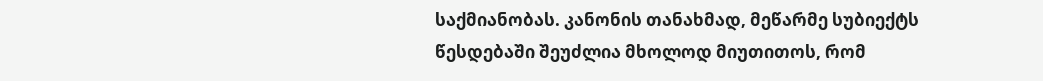საქმიანობას. კანონის თანახმად, მეწარმე სუბიექტს წესდებაში შეუძლია მხოლოდ მიუთითოს, რომ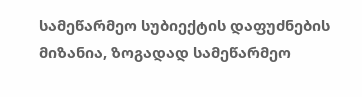სამეწარმეო სუბიექტის დაფუძნების მიზანია, ზოგადად სამეწარმეო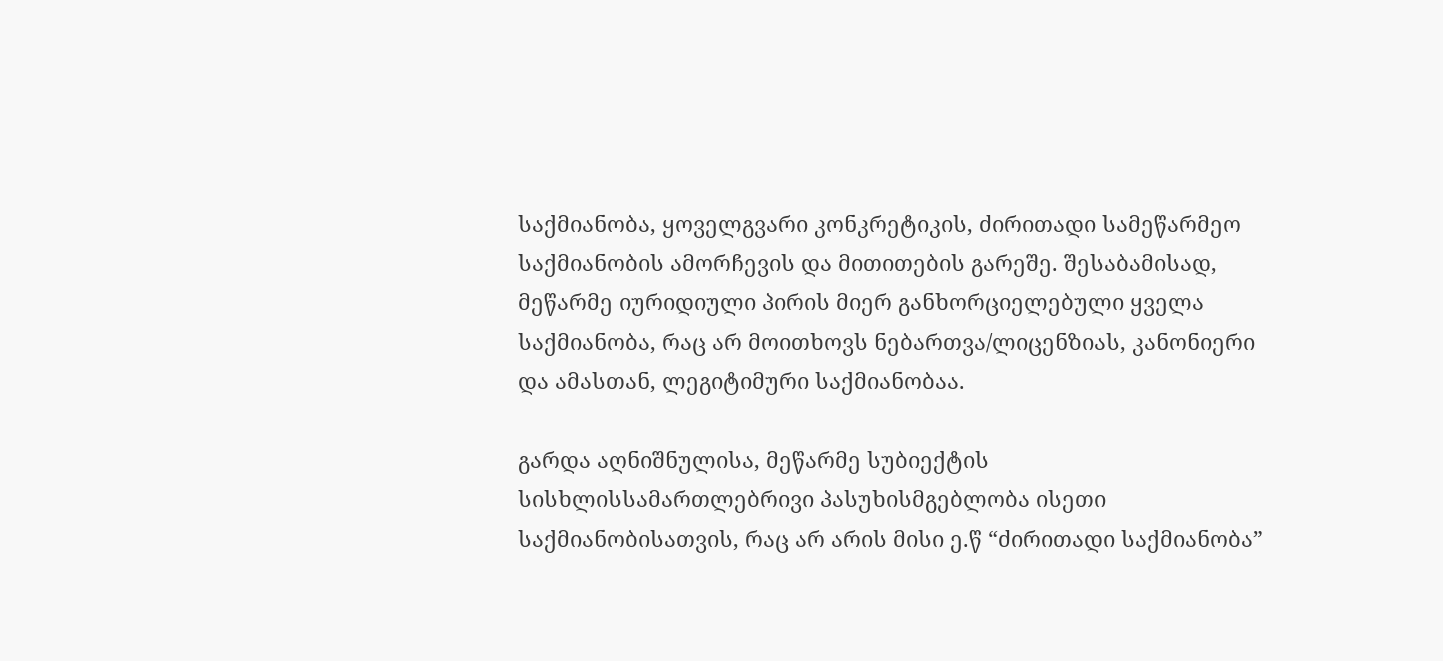საქმიანობა, ყოველგვარი კონკრეტიკის, ძირითადი სამეწარმეო საქმიანობის ამორჩევის და მითითების გარეშე. შესაბამისად, მეწარმე იურიდიული პირის მიერ განხორციელებული ყველა საქმიანობა, რაც არ მოითხოვს ნებართვა/ლიცენზიას, კანონიერი და ამასთან, ლეგიტიმური საქმიანობაა.

გარდა აღნიშნულისა, მეწარმე სუბიექტის სისხლისსამართლებრივი პასუხისმგებლობა ისეთი საქმიანობისათვის, რაც არ არის მისი ე.წ “ძირითადი საქმიანობა”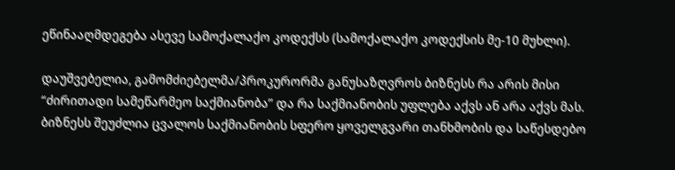ეწინააღმდეგება ასევე სამოქალაქო კოდექსს (სამოქალაქო კოდექსის მე-10 მუხლი).

დაუშვებელია, გამომძიებელმა/პროკურორმა განუსაზღვროს ბიზნესს რა არის მისი “ძირითადი სამეწარმეო საქმიანობა” და რა საქმიანობის უფლება აქვს ან არა აქვს მას. ბიზნესს შეუძლია ცვალოს საქმიანობის სფერო ყოველგვარი თანხმობის და საწესდებო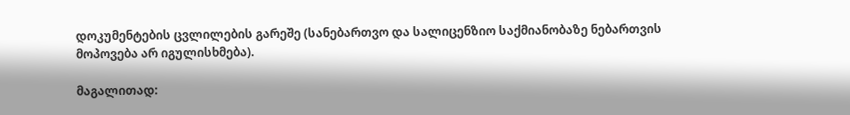დოკუმენტების ცვლილების გარეშე (სანებართვო და სალიცენზიო საქმიანობაზე ნებართვის მოპოვება არ იგულისხმება).

მაგალითად: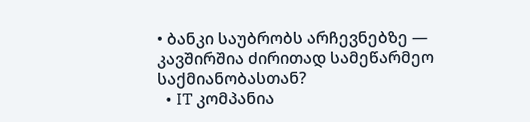• ბანკი საუბრობს არჩევნებზე — კავშირშია ძირითად სამეწარმეო საქმიანობასთან?
  • IT კომპანია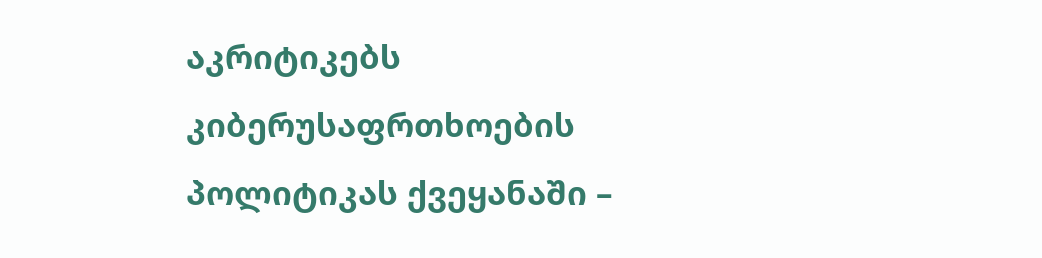აკრიტიკებს კიბერუსაფრთხოების პოლიტიკას ქვეყანაში –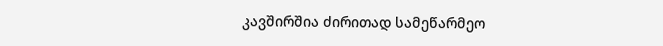კავშირშია ძირითად სამეწარმეო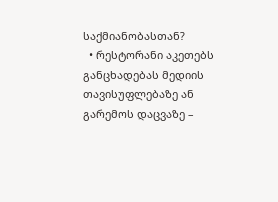საქმიანობასთან?
  • რესტორანი აკეთებს განცხადებას მედიის თავისუფლებაზე ან გარემოს დაცვაზე –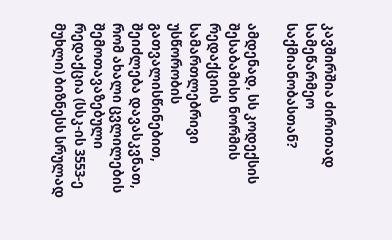კავშირშია ძირითად სამეწარმეო საქმიანობასთან?

ამდენად, სს კოდექსის შესაბამისი ნორმის რედაქციის სამართლებრივი უსწორობის გათვალისწინებით, შეიძლება დავასკვნათ, რომ ახალი ცვლილების შემოთავაზებული რედაქცია (სსკ-ის 3553-ე მუხლი) ბიზნესს სრულად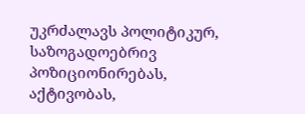უკრძალავს პოლიტიკურ, საზოგადოებრივ პოზიციონირებას, აქტივობას,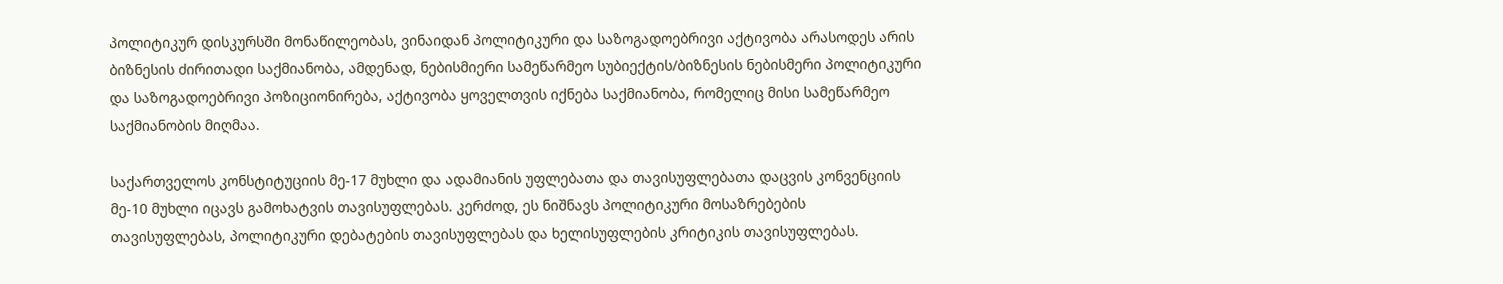პოლიტიკურ დისკურსში მონაწილეობას, ვინაიდან პოლიტიკური და საზოგადოებრივი აქტივობა არასოდეს არის ბიზნესის ძირითადი საქმიანობა, ამდენად, ნებისმიერი სამეწარმეო სუბიექტის/ბიზნესის ნებისმერი პოლიტიკური და საზოგადოებრივი პოზიციონირება, აქტივობა ყოველთვის იქნება საქმიანობა, რომელიც მისი სამეწარმეო საქმიანობის მიღმაა.

საქართველოს კონსტიტუციის მე-17 მუხლი და ადამიანის უფლებათა და თავისუფლებათა დაცვის კონვენციის მე-10 მუხლი იცავს გამოხატვის თავისუფლებას. კერძოდ, ეს ნიშნავს პოლიტიკური მოსაზრებების თავისუფლებას, პოლიტიკური დებატების თავისუფლებას და ხელისუფლების კრიტიკის თავისუფლებას.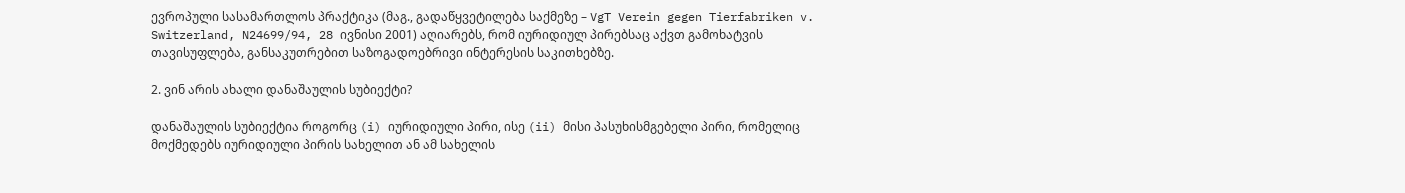ევროპული სასამართლოს პრაქტიკა (მაგ., გადაწყვეტილება საქმეზე – VgT Verein gegen Tierfabriken v. Switzerland, N24699/94, 28 ივნისი 2001) აღიარებს, რომ იურიდიულ პირებსაც აქვთ გამოხატვის თავისუფლება, განსაკუთრებით საზოგადოებრივი ინტერესის საკითხებზე.

2. ვინ არის ახალი დანაშაულის სუბიექტი?

დანაშაულის სუბიექტია როგორც (i) იურიდიული პირი, ისე (ii) მისი პასუხისმგებელი პირი, რომელიც მოქმედებს იურიდიული პირის სახელით ან ამ სახელის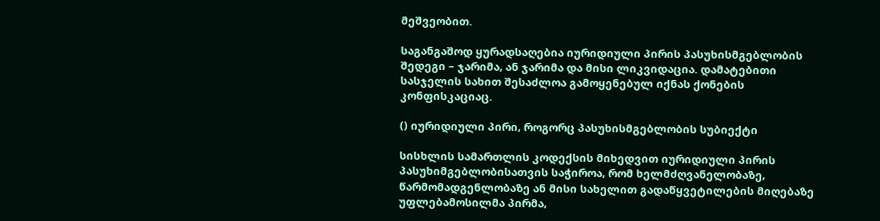მეშვეობით.

საგანგაშოდ ყურადსაღებია იურიდიული პირის პასუხისმგებლობის შედეგი – ჯარიმა, ან ჯარიმა და მისი ლიკვიდაცია. დამატებითი სასჯელის სახით შესაძლოა გამოყენებულ იქნას ქონების კონფისკაციაც.

() იურიდიული პირი, როგორც პასუხისმგებლობის სუბიექტი

სისხლის სამართლის კოდექსის მიხედვით იურიდიული პირის პასუხიმგებლობისათვის საჭიროა, რომ ხელმძღვანელობაზე, წარმომადგენლობაზე ან მისი სახელით გადაწყვეტილების მიღებაზე უფლებამოსილმა პირმა,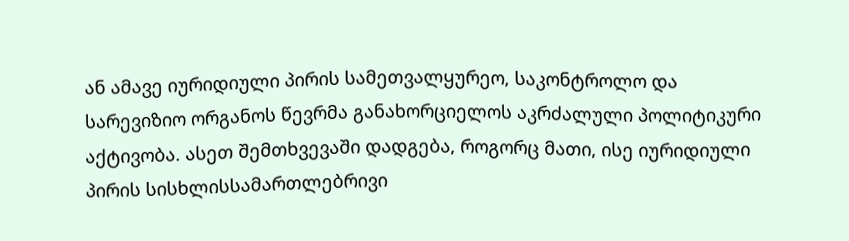ან ამავე იურიდიული პირის სამეთვალყურეო, საკონტროლო და სარევიზიო ორგანოს წევრმა განახორციელოს აკრძალული პოლიტიკური აქტივობა. ასეთ შემთხვევაში დადგება, როგორც მათი, ისე იურიდიული პირის სისხლისსამართლებრივი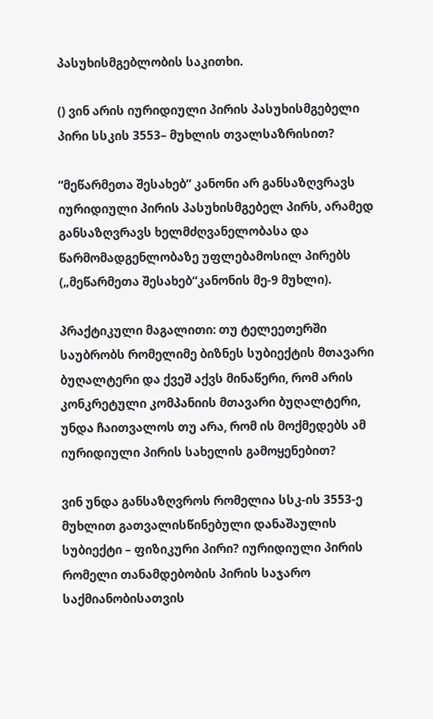პასუხისმგებლობის საკითხი.

() ვინ არის იურიდიული პირის პასუხისმგებელი პირი სსკის 3553– მუხლის თვალსაზრისით?

“მეწარმეთა შესახებ” კანონი არ განსაზღვრავს იურიდიული პირის პასუხისმგებელ პირს, არამედ განსაზღვრავს ხელმძღვანელობასა და წარმომადგენლობაზე უფლებამოსილ პირებს („მეწარმეთა შესახებ“კანონის მე-9 მუხლი).

პრაქტიკული მაგალითი: თუ ტელეეთერში საუბრობს რომელიმე ბიზნეს სუბიექტის მთავარი ბუღალტერი და ქვეშ აქვს მინაწერი, რომ არის კონკრეტული კომპანიის მთავარი ბუღალტერი, უნდა ჩაითვალოს თუ არა, რომ ის მოქმედებს ამ იურიდიული პირის სახელის გამოყენებით?

ვინ უნდა განსაზღვროს რომელია სსკ-ის 3553-ე მუხლით გათვალისწინებული დანაშაულის სუბიექტი – ფიზიკური პირი? იურიდიული პირის რომელი თანამდებობის პირის საჯარო საქმიანობისათვის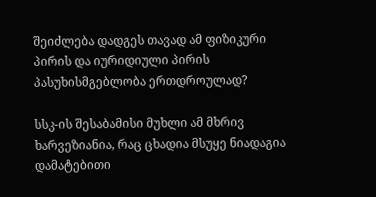შეიძლება დადგეს თავად ამ ფიზიკური პირის და იურიდიული პირის პასუხისმგებლობა ერთდროულად?

სსკ-ის შესაბამისი მუხლი ამ მხრივ ხარვეზიანია, რაც ცხადია მსუყე ნიადაგია დამატებითი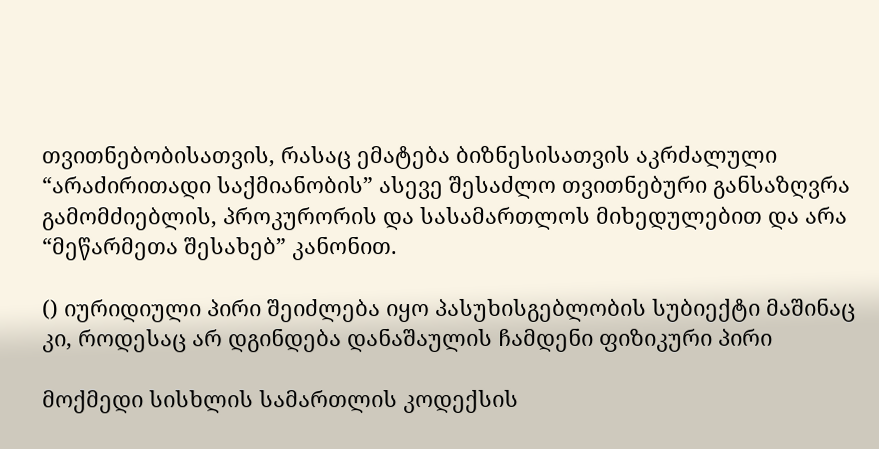თვითნებობისათვის, რასაც ემატება ბიზნესისათვის აკრძალული “არაძირითადი საქმიანობის” ასევე შესაძლო თვითნებური განსაზღვრა გამომძიებლის, პროკურორის და სასამართლოს მიხედულებით და არა “მეწარმეთა შესახებ” კანონით.

() იურიდიული პირი შეიძლება იყო პასუხისგებლობის სუბიექტი მაშინაც კი, როდესაც არ დგინდება დანაშაულის ჩამდენი ფიზიკური პირი

მოქმედი სისხლის სამართლის კოდექსის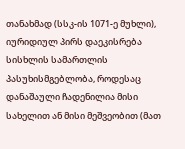თანახმად (სსკ-ის 1071-ე მუხლი), იურიდიულ პირს დაეკისრება სისხლის სამართლის პასუხისმგებლობა, როდესაც დანაშაული ჩადენილია მისი სახელით ან მისი მეშვეობით (მათ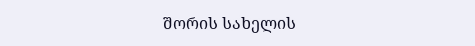შორის სახელის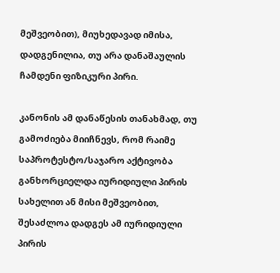მეშვეობით), მიუხედავად იმისა, დადგენილია, თუ არა დანაშაულის ჩამდენი ფიზიკური პირი.

კანონის ამ დანაწესის თანახმად, თუ გამოძიება მიიჩნევს, რომ რაიმე საპროტესტო/საჯარო აქტივობა განხორციელდა იურიდიული პირის სახელით ან მისი მეშვეობით, შესაძლოა დადგეს ამ იურიდიული პირის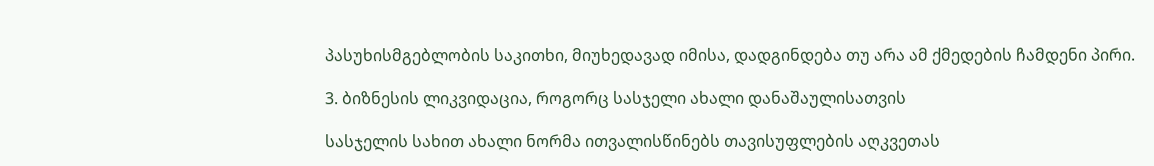პასუხისმგებლობის საკითხი, მიუხედავად იმისა, დადგინდება თუ არა ამ ქმედების ჩამდენი პირი.

3. ბიზნესის ლიკვიდაცია, როგორც სასჯელი ახალი დანაშაულისათვის

სასჯელის სახით ახალი ნორმა ითვალისწინებს თავისუფლების აღკვეთას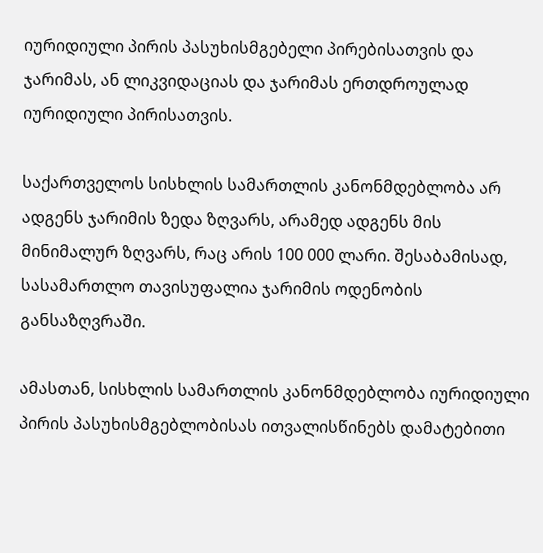იურიდიული პირის პასუხისმგებელი პირებისათვის და ჯარიმას, ან ლიკვიდაციას და ჯარიმას ერთდროულად იურიდიული პირისათვის.

საქართველოს სისხლის სამართლის კანონმდებლობა არ ადგენს ჯარიმის ზედა ზღვარს, არამედ ადგენს მის მინიმალურ ზღვარს, რაც არის 100 000 ლარი. შესაბამისად, სასამართლო თავისუფალია ჯარიმის ოდენობის განსაზღვრაში.

ამასთან, სისხლის სამართლის კანონმდებლობა იურიდიული პირის პასუხისმგებლობისას ითვალისწინებს დამატებითი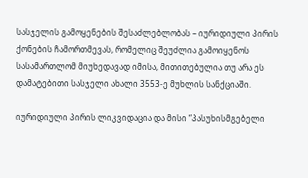სასჯელის გამოყენების შესაძლებლობას – იურიდიული პირის ქონების ჩამორთმევას, რომელიც შეუძლია გამოიყენოს სასამართლომ მიუხედავად იმისა, მითითებულია თუ არა ეს დამატებითი სასჯელი ახალი 3553-ე მუხლის სანქციაში.

იურიდიული პირის ლიკვიდაცია და მისი “პასუხისმგებელი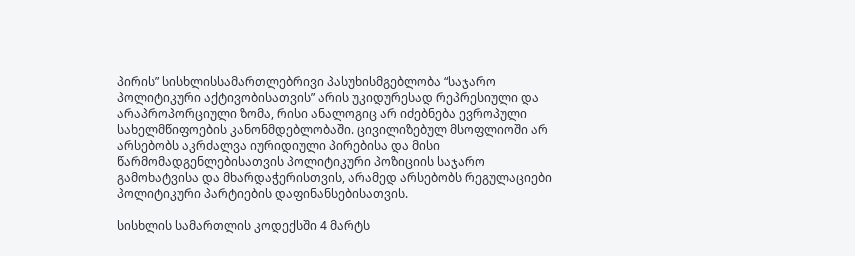პირის” სისხლისსამართლებრივი პასუხისმგებლობა “საჯარო პოლიტიკური აქტივობისათვის” არის უკიდურესად რეპრესიული და არაპროპორციული ზომა, რისი ანალოგიც არ იძებნება ევროპული სახელმწიფოების კანონმდებლობაში. ცივილიზებულ მსოფლიოში არ არსებობს აკრძალვა იურიდიული პირებისა და მისი წარმომადგენლებისათვის პოლიტიკური პოზიციის საჯარო გამოხატვისა და მხარდაჭერისთვის, არამედ არსებობს რეგულაციები პოლიტიკური პარტიების დაფინანსებისათვის.

სისხლის სამართლის კოდექსში 4 მარტს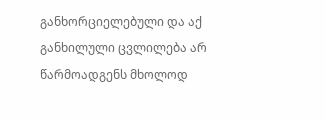განხორციელებული და აქ განხილული ცვლილება არ წარმოადგენს მხოლოდ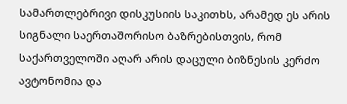სამართლებრივი დისკუსიის საკითხს, არამედ ეს არის სიგნალი საერთაშორისო ბაზრებისთვის, რომ საქართველოში აღარ არის დაცული ბიზნესის კერძო ავტონომია და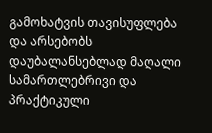გამოხატვის თავისუფლება და არსებობს დაუბალანსებლად მაღალი სამართლებრივი და პრაქტიკული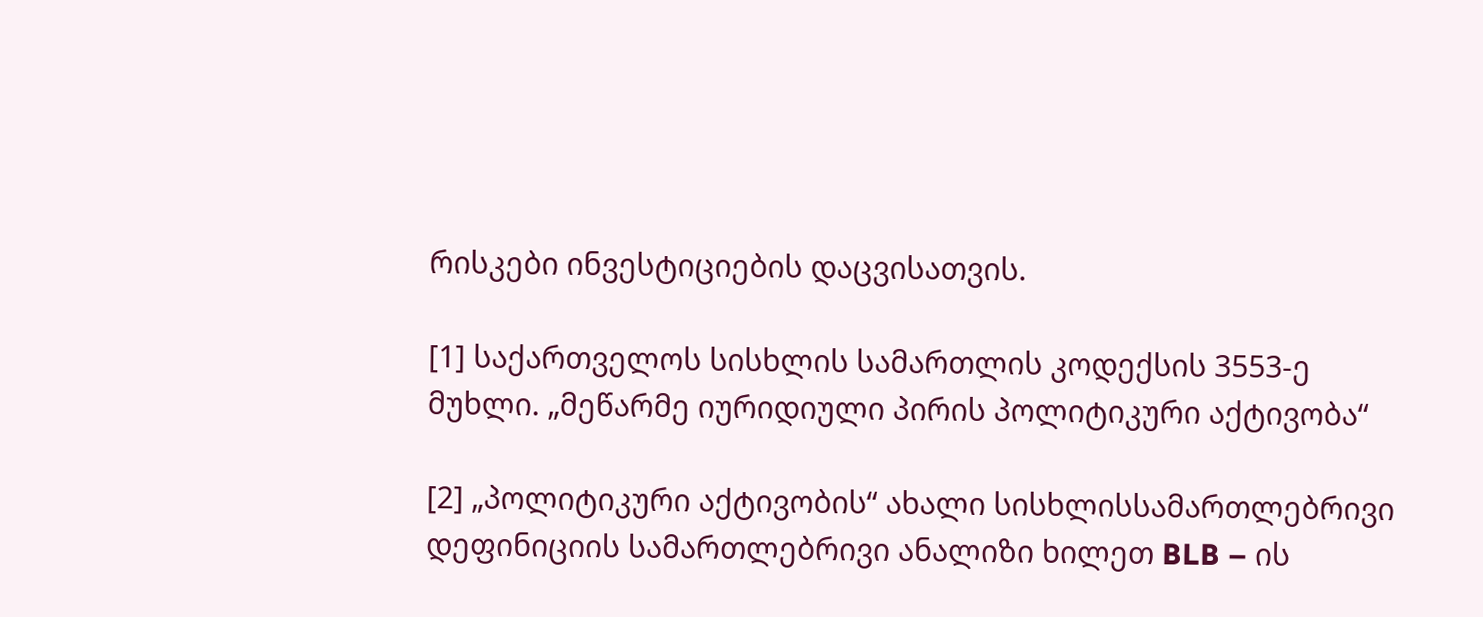რისკები ინვესტიციების დაცვისათვის.

[1] საქართველოს სისხლის სამართლის კოდექსის 3553-ე მუხლი. „მეწარმე იურიდიული პირის პოლიტიკური აქტივობა“

[2] „პოლიტიკური აქტივობის“ ახალი სისხლისსამართლებრივი დეფინიციის სამართლებრივი ანალიზი ხილეთ BLB – ის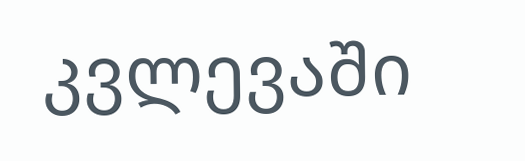კვლევაში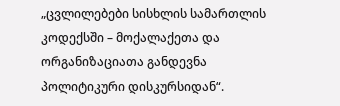„ცვლილებები სისხლის სამართლის კოდექსში – მოქალაქეთა და ორგანიზაციათა განდევნა პოლიტიკური დისკურსიდან“.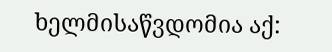ხელმისაწვდომია აქ: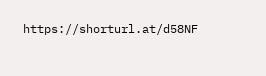https://shorturl.at/d58NF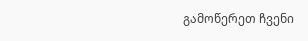გამოწერეთ ჩვენი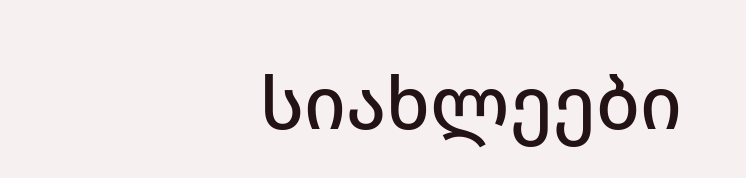სიახლეები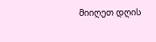მიიღეთ დღის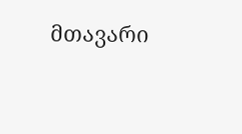მთავარი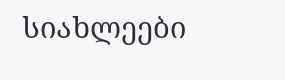სიახლეები